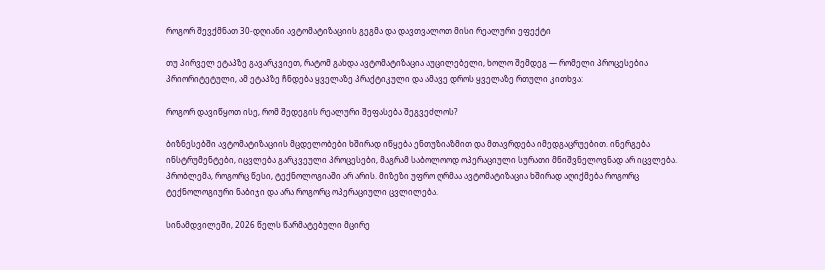როგორ შევქმნათ 30-დღიანი ავტომატიზაციის გეგმა და დავთვალოთ მისი რეალური ეფექტი

თუ პირველ ეტაპზე გავარკვიეთ, რატომ გახდა ავტომატიზაცია აუცილებელი, ხოლო შემდეგ — რომელი პროცესებია პრიორიტეტული, ამ ეტაპზე ჩნდება ყველაზე პრაქტიკული და ამავე დროს ყველაზე რთული კითხვა:

როგორ დავიწყოთ ისე, რომ შედეგის რეალური შეფასება შეგვეძლოს?

ბიზნესებში ავტომატიზაციის მცდელობები ხშირად იწყება ენთუზიაზმით და მთავრდება იმედგაცრუებით. ინერგება ინსტრუმენტები, იცვლება გარკვეული პროცესები, მაგრამ საბოლოოდ ოპერაციული სურათი მნიშვნელოვნად არ იცვლება. პრობლემა, როგორც წესი, ტექნოლოგიაში არ არის. მიზეზი უფრო ღრმაა ავტომატიზაცია ხშირად აღიქმება როგორც ტექნოლოგიური ნაბიჯი და არა როგორც ოპერაციული ცვლილება.

სინამდვილეში, 2026 წელს წარმატებული მცირე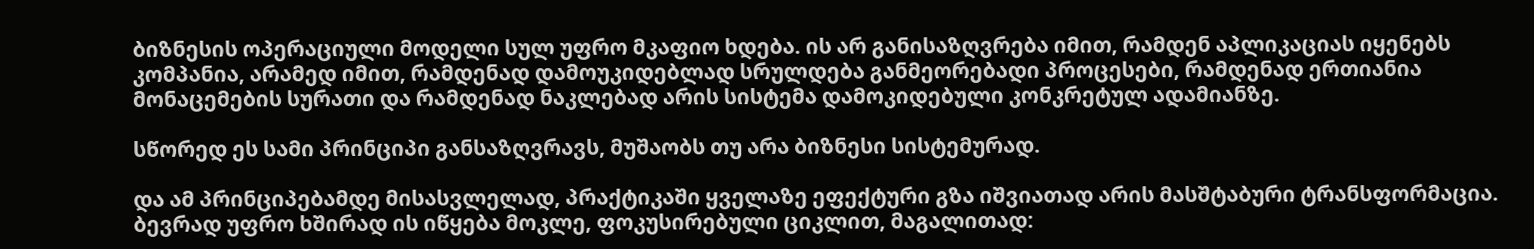ბიზნესის ოპერაციული მოდელი სულ უფრო მკაფიო ხდება. ის არ განისაზღვრება იმით, რამდენ აპლიკაციას იყენებს კომპანია, არამედ იმით, რამდენად დამოუკიდებლად სრულდება განმეორებადი პროცესები, რამდენად ერთიანია მონაცემების სურათი და რამდენად ნაკლებად არის სისტემა დამოკიდებული კონკრეტულ ადამიანზე.

სწორედ ეს სამი პრინციპი განსაზღვრავს, მუშაობს თუ არა ბიზნესი სისტემურად.

და ამ პრინციპებამდე მისასვლელად, პრაქტიკაში ყველაზე ეფექტური გზა იშვიათად არის მასშტაბური ტრანსფორმაცია. ბევრად უფრო ხშირად ის იწყება მოკლე, ფოკუსირებული ციკლით, მაგალითად: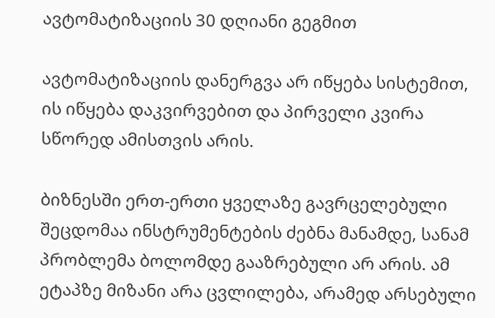ავტომატიზაციის 30 დღიანი გეგმით

ავტომატიზაციის დანერგვა არ იწყება სისტემით, ის იწყება დაკვირვებით და პირველი კვირა სწორედ ამისთვის არის.

ბიზნესში ერთ-ერთი ყველაზე გავრცელებული შეცდომაა ინსტრუმენტების ძებნა მანამდე, სანამ პრობლემა ბოლომდე გააზრებული არ არის. ამ ეტაპზე მიზანი არა ცვლილება, არამედ არსებული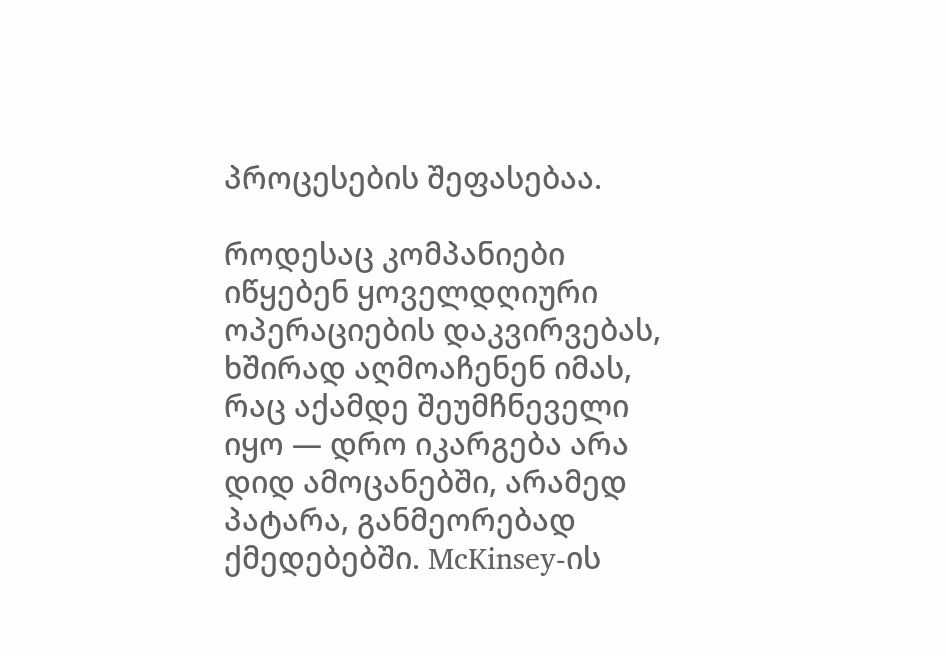პროცესების შეფასებაა.

როდესაც კომპანიები იწყებენ ყოველდღიური ოპერაციების დაკვირვებას, ხშირად აღმოაჩენენ იმას, რაც აქამდე შეუმჩნეველი იყო — დრო იკარგება არა დიდ ამოცანებში, არამედ პატარა, განმეორებად ქმედებებში. McKinsey-ის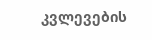კვლევების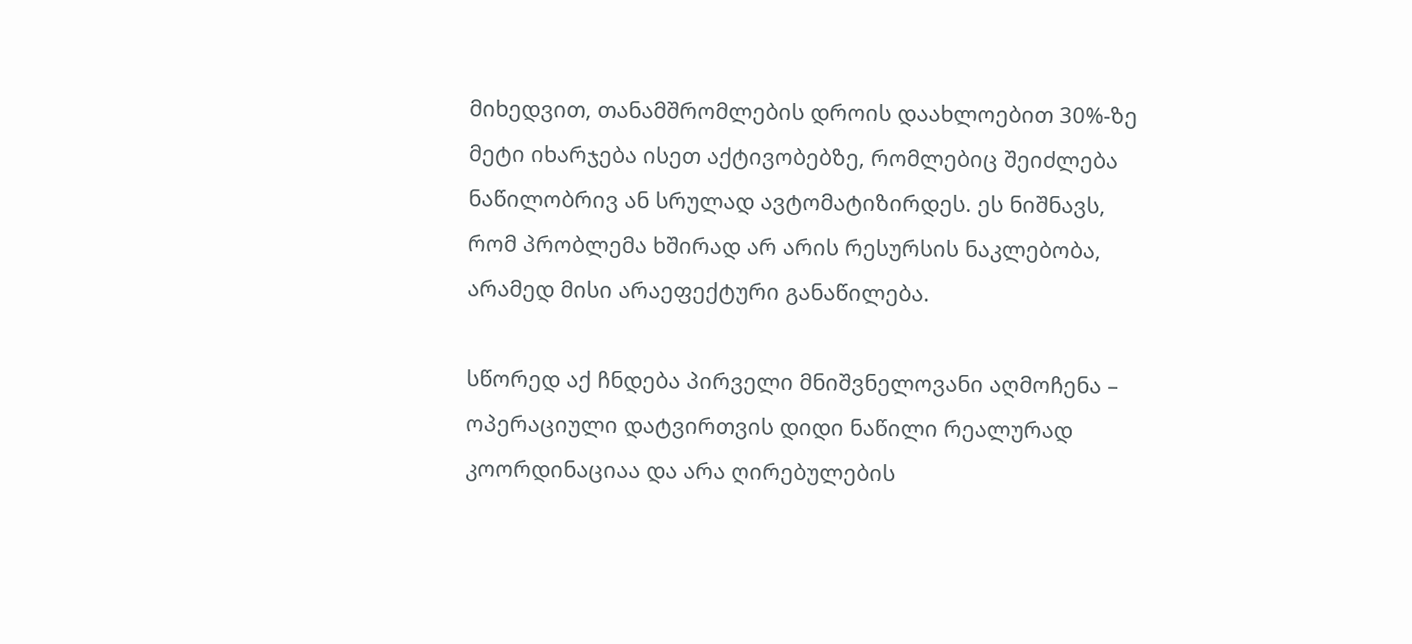მიხედვით, თანამშრომლების დროის დაახლოებით 30%-ზე მეტი იხარჯება ისეთ აქტივობებზე, რომლებიც შეიძლება ნაწილობრივ ან სრულად ავტომატიზირდეს. ეს ნიშნავს, რომ პრობლემა ხშირად არ არის რესურსის ნაკლებობა, არამედ მისი არაეფექტური განაწილება.

სწორედ აქ ჩნდება პირველი მნიშვნელოვანი აღმოჩენა – ოპერაციული დატვირთვის დიდი ნაწილი რეალურად კოორდინაციაა და არა ღირებულების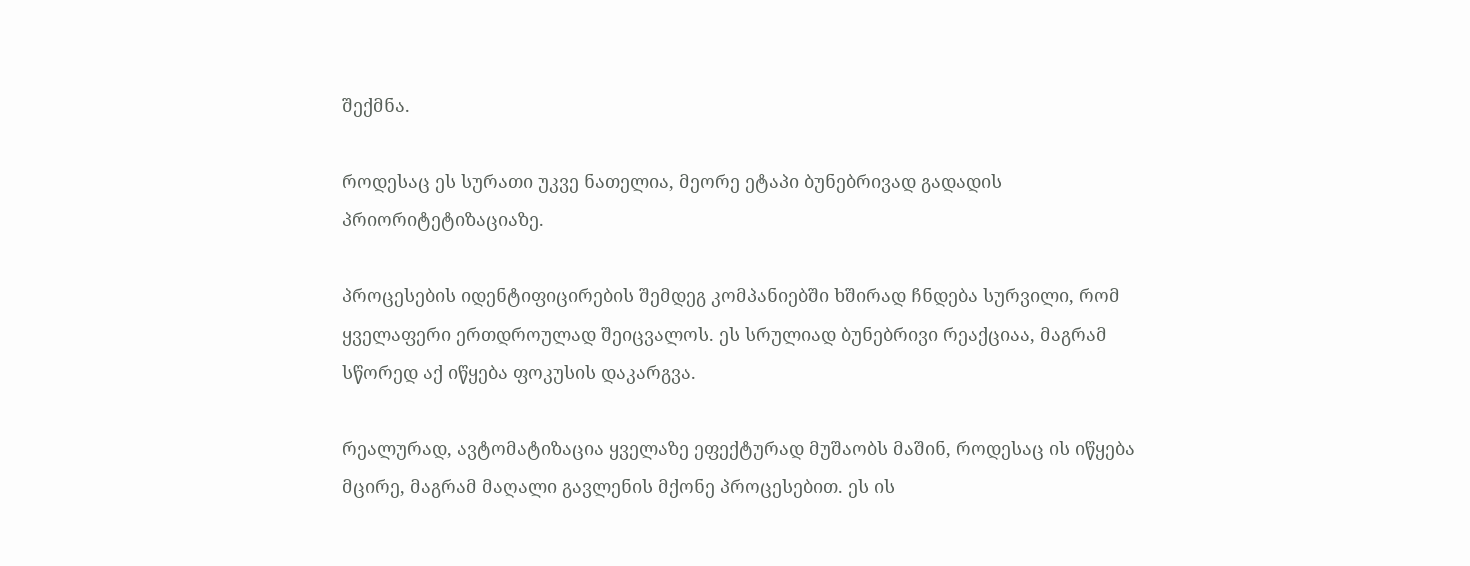შექმნა.

როდესაც ეს სურათი უკვე ნათელია, მეორე ეტაპი ბუნებრივად გადადის პრიორიტეტიზაციაზე.

პროცესების იდენტიფიცირების შემდეგ კომპანიებში ხშირად ჩნდება სურვილი, რომ ყველაფერი ერთდროულად შეიცვალოს. ეს სრულიად ბუნებრივი რეაქციაა, მაგრამ სწორედ აქ იწყება ფოკუსის დაკარგვა.

რეალურად, ავტომატიზაცია ყველაზე ეფექტურად მუშაობს მაშინ, როდესაც ის იწყება მცირე, მაგრამ მაღალი გავლენის მქონე პროცესებით. ეს ის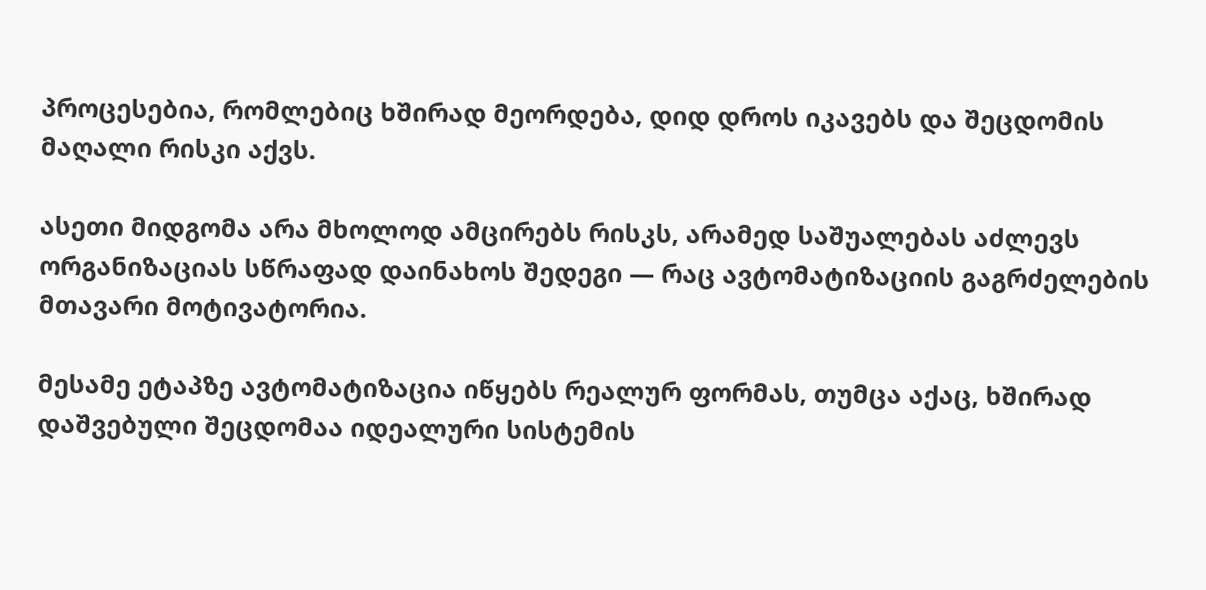პროცესებია, რომლებიც ხშირად მეორდება, დიდ დროს იკავებს და შეცდომის მაღალი რისკი აქვს.

ასეთი მიდგომა არა მხოლოდ ამცირებს რისკს, არამედ საშუალებას აძლევს ორგანიზაციას სწრაფად დაინახოს შედეგი — რაც ავტომატიზაციის გაგრძელების მთავარი მოტივატორია.

მესამე ეტაპზე ავტომატიზაცია იწყებს რეალურ ფორმას, თუმცა აქაც, ხშირად დაშვებული შეცდომაა იდეალური სისტემის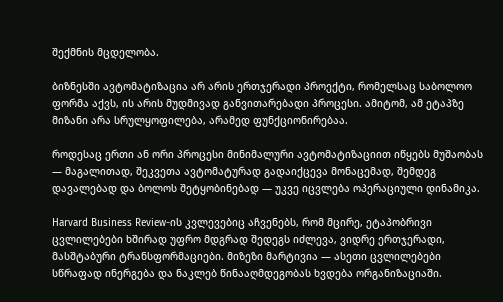შექმნის მცდელობა.

ბიზნესში ავტომატიზაცია არ არის ერთჯერადი პროექტი, რომელსაც საბოლოო ფორმა აქვს, ის არის მუდმივად განვითარებადი პროცესი. ამიტომ, ამ ეტაპზე მიზანი არა სრულყოფილება, არამედ ფუნქციონირებაა.

როდესაც ერთი ან ორი პროცესი მინიმალური ავტომატიზაციით იწყებს მუშაობას — მაგალითად, შეკვეთა ავტომატურად გადაიქცევა მონაცემად, შემდეგ დავალებად და ბოლოს შეტყობინებად — უკვე იცვლება ოპერაციული დინამიკა.

Harvard Business Review-ის კვლევებიც აჩვენებს, რომ მცირე, ეტაპობრივი ცვლილებები ხშირად უფრო მდგრად შედეგს იძლევა, ვიდრე ერთჯერადი, მასშტაბური ტრანსფორმაციები. მიზეზი მარტივია — ასეთი ცვლილებები სწრაფად ინერგება და ნაკლებ წინააღმდეგობას ხვდება ორგანიზაციაში.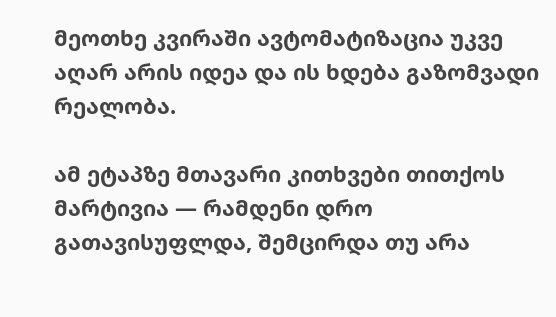მეოთხე კვირაში ავტომატიზაცია უკვე აღარ არის იდეა და ის ხდება გაზომვადი რეალობა.

ამ ეტაპზე მთავარი კითხვები თითქოს მარტივია — რამდენი დრო გათავისუფლდა, შემცირდა თუ არა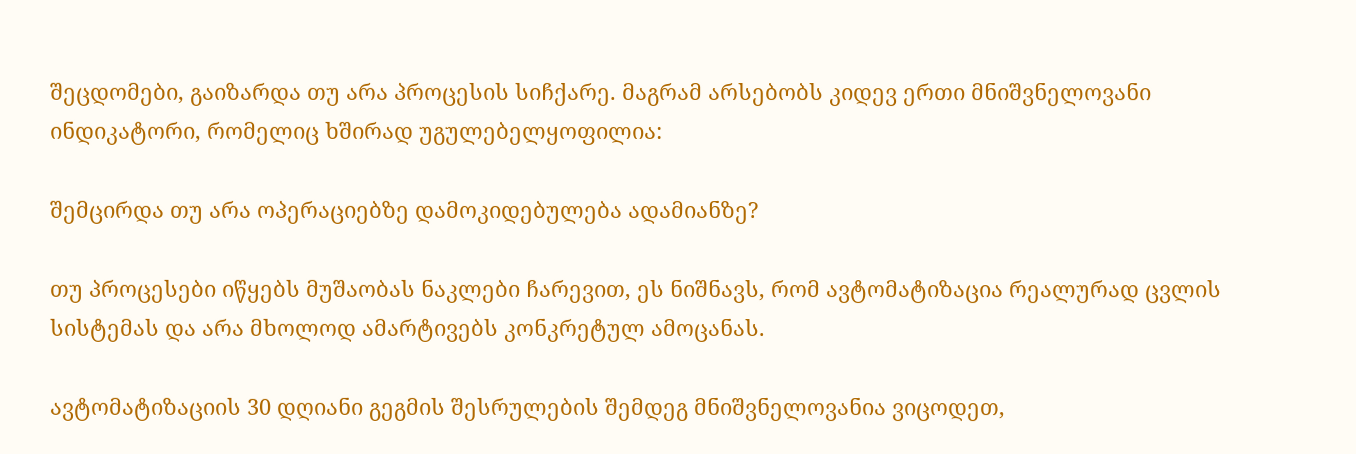შეცდომები, გაიზარდა თუ არა პროცესის სიჩქარე. მაგრამ არსებობს კიდევ ერთი მნიშვნელოვანი ინდიკატორი, რომელიც ხშირად უგულებელყოფილია:

შემცირდა თუ არა ოპერაციებზე დამოკიდებულება ადამიანზე?

თუ პროცესები იწყებს მუშაობას ნაკლები ჩარევით, ეს ნიშნავს, რომ ავტომატიზაცია რეალურად ცვლის სისტემას და არა მხოლოდ ამარტივებს კონკრეტულ ამოცანას.

ავტომატიზაციის 30 დღიანი გეგმის შესრულების შემდეგ მნიშვნელოვანია ვიცოდეთ,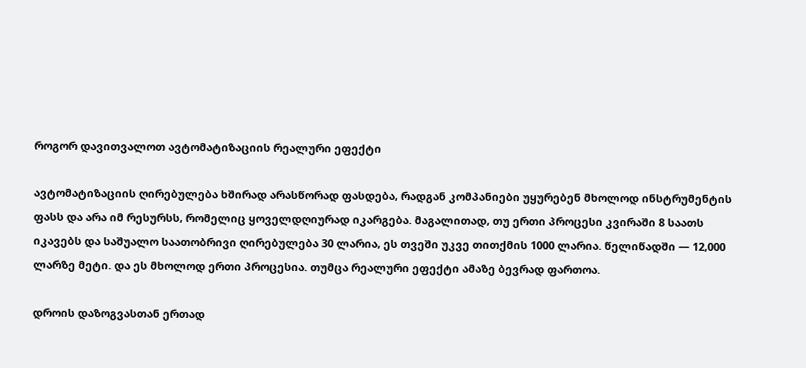როგორ დავითვალოთ ავტომატიზაციის რეალური ეფექტი

ავტომატიზაციის ღირებულება ხშირად არასწორად ფასდება, რადგან კომპანიები უყურებენ მხოლოდ ინსტრუმენტის ფასს და არა იმ რესურსს, რომელიც ყოველდღიურად იკარგება. მაგალითად, თუ ერთი პროცესი კვირაში 8 საათს იკავებს და საშუალო საათობრივი ღირებულება 30 ლარია, ეს თვეში უკვე თითქმის 1000 ლარია. წელიწადში — 12,000 ლარზე მეტი. და ეს მხოლოდ ერთი პროცესია. თუმცა რეალური ეფექტი ამაზე ბევრად ფართოა.

დროის დაზოგვასთან ერთად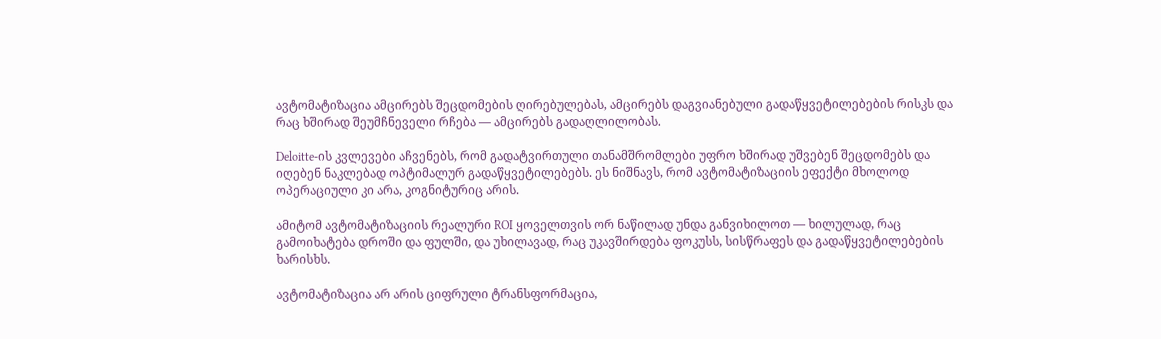ავტომატიზაცია ამცირებს შეცდომების ღირებულებას, ამცირებს დაგვიანებული გადაწყვეტილებების რისკს და რაც ხშირად შეუმჩნეველი რჩება — ამცირებს გადაღლილობას.

Deloitte-ის კვლევები აჩვენებს, რომ გადატვირთული თანამშრომლები უფრო ხშირად უშვებენ შეცდომებს და იღებენ ნაკლებად ოპტიმალურ გადაწყვეტილებებს. ეს ნიშნავს, რომ ავტომატიზაციის ეფექტი მხოლოდ ოპერაციული კი არა, კოგნიტურიც არის.

ამიტომ ავტომატიზაციის რეალური ROI ყოველთვის ორ ნაწილად უნდა განვიხილოთ — ხილულად, რაც გამოიხატება დროში და ფულში, და უხილავად, რაც უკავშირდება ფოკუსს, სისწრაფეს და გადაწყვეტილებების ხარისხს.

ავტომატიზაცია არ არის ციფრული ტრანსფორმაცია,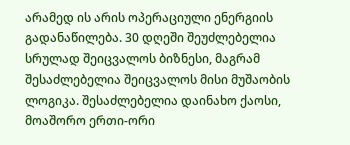არამედ ის არის ოპერაციული ენერგიის გადანაწილება. 30 დღეში შეუძლებელია სრულად შეიცვალოს ბიზნესი, მაგრამ შესაძლებელია შეიცვალოს მისი მუშაობის ლოგიკა. შესაძლებელია დაინახო ქაოსი, მოაშორო ერთი-ორი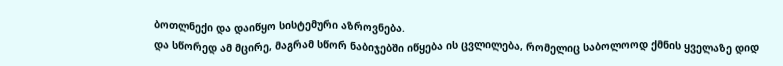ბოთლნექი და დაიწყო სისტემური აზროვნება.
და სწორედ ამ მცირე, მაგრამ სწორ ნაბიჯებში იწყება ის ცვლილება, რომელიც საბოლოოდ ქმნის ყველაზე დიდ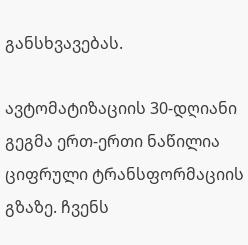განსხვავებას.

ავტომატიზაციის 30-დღიანი გეგმა ერთ-ერთი ნაწილია ციფრული ტრანსფორმაციის გზაზე. ჩვენს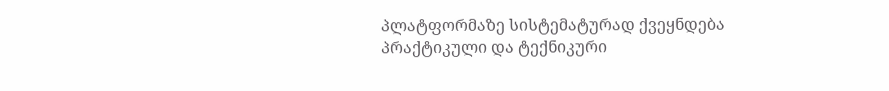პლატფორმაზე სისტემატურად ქვეყნდება პრაქტიკული და ტექნიკური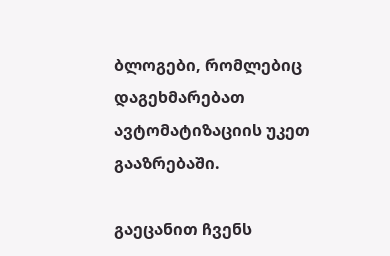ბლოგები, რომლებიც დაგეხმარებათ ავტომატიზაციის უკეთ გააზრებაში.

გაეცანით ჩვენს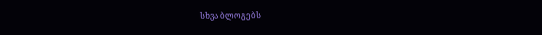სხვა ბლოგებს